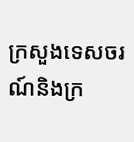ក្រសួងទេសចរណ៍និងក្រ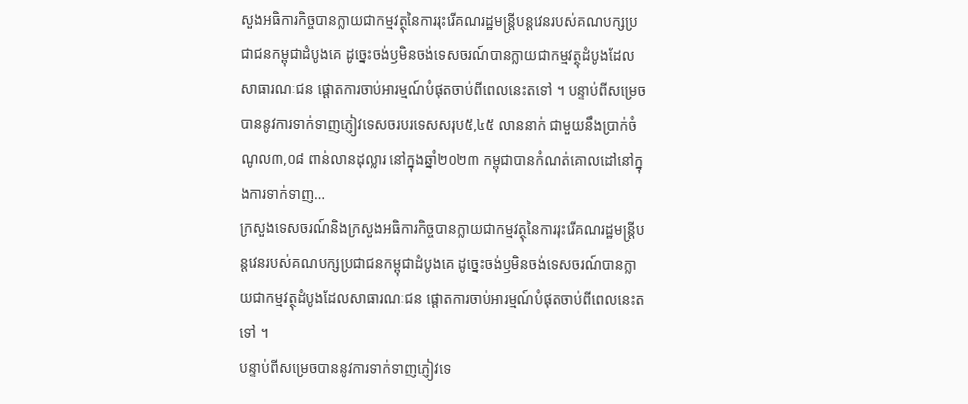សួងអធិការកិច្ចបានក្លាយជាកម្មវត្ថុនៃការរុះរើគណរដ្ឋមន្ត្រីបន្តវេនរបស់គណបក្សប្រជាជនកម្ពុជាដំបូងគេ ដូច្នេះចង់ឫមិនចង់ទេសចរណ៍បានក្លាយជាកម្មវត្ថុដំបូងដែលសាធារណៈជន ផ្តោតការចាប់អារម្មណ៍បំផុតចាប់ពីពេលនេះតទៅ ។ បន្ទាប់ពីសម្រេចបាននូវការទាក់ទាញភ្ញៀវទេសចរបរទេសសរុប៥,៤៥ លាននាក់ ជាមួយនឹងប្រាក់ចំណូល៣,០៨ ពាន់លានដុល្លារ នៅក្នុងឆ្នាំ២០២៣ កម្ពុជាបានកំណត់គោលដៅនៅក្នុងការទាក់ទាញ…
ក្រសួងទេសចរណ៍និងក្រសួងអធិការកិច្ចបានក្លាយជាកម្មវត្ថុនៃការរុះរើគណរដ្ឋមន្ត្រីបន្តវេនរបស់គណបក្សប្រជាជនកម្ពុជាដំបូងគេ ដូច្នេះចង់ឫមិនចង់ទេសចរណ៍បានក្លាយជាកម្មវត្ថុដំបូងដែលសាធារណៈជន ផ្តោតការចាប់អារម្មណ៍បំផុតចាប់ពីពេលនេះតទៅ ។
បន្ទាប់ពីសម្រេចបាននូវការទាក់ទាញភ្ញៀវទេ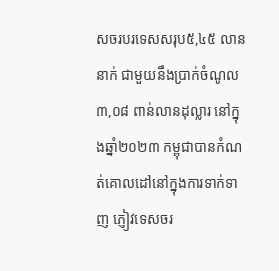សចរបរទេសសរុប៥,៤៥ លាននាក់ ជាមួយនឹងប្រាក់ចំណូល៣,០៨ ពាន់លានដុល្លារ នៅក្នុងឆ្នាំ២០២៣ កម្ពុជាបានកំណត់គោលដៅនៅក្នុងការទាក់ទាញ ភ្ញៀវទេសចរ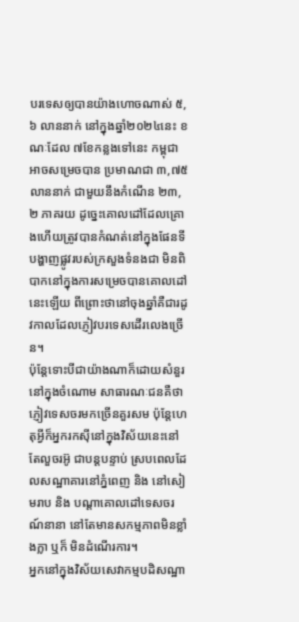បរទេសឲ្យបានយ៉ាងហោចណាស់ ៥,៦ លាននាក់ នៅក្នុងឆ្នាំ២០២៤នេះ ខណៈដែល ៧ខែកន្លងទៅនេះ កម្ពុជាអាចសម្រេចបាន ប្រមាណជា ៣,៧៥ លាននាក់ ជាមួយនឹងកំណើន ២៣,២ ភាគរយ ដូច្នេះគោលដៅដែលគ្រោងហើយត្រូវបានកំណត់នៅក្នុងផែនទីបង្ហាញផ្លូវរបស់ក្រសួងទំនងជា មិនពិបាកនៅក្នុងការសម្រេចបានគោលដៅនេះឡើយ ពីព្រោះថានៅចុងឆ្នាំគឺជារដូវកាលដែលភ្ញៀវបរទេសដើរលេងច្រើន។
ប៉ុន្តែទោះបីជាយ៉ាងណាក៏ដោយសំនួរនៅក្នុងចំណោម សាធារណៈជនគឺថា ភ្ញៀវទេសចរមកច្រើនគួរសម ប៉ុន្តែហេតុអ្វីក៏អ្នករកស៊ីនៅក្នុងវិស័យនេះនៅតែលួចរអ៊ូ ជាបន្តបន្ទាប់ ស្របពេលដែលសណ្ឋាគារនៅភ្នំពេញ និង នៅសៀមរាប និង បណ្តាគោលដៅទេសចរណ៍នានា នៅតែមានសកម្មភាពមិនខ្លាំងក្លា ឬក៏ មិនដំណើរការ។
អ្នកនៅក្នុងវិស័យសេវាកម្មបដិសណ្ឋា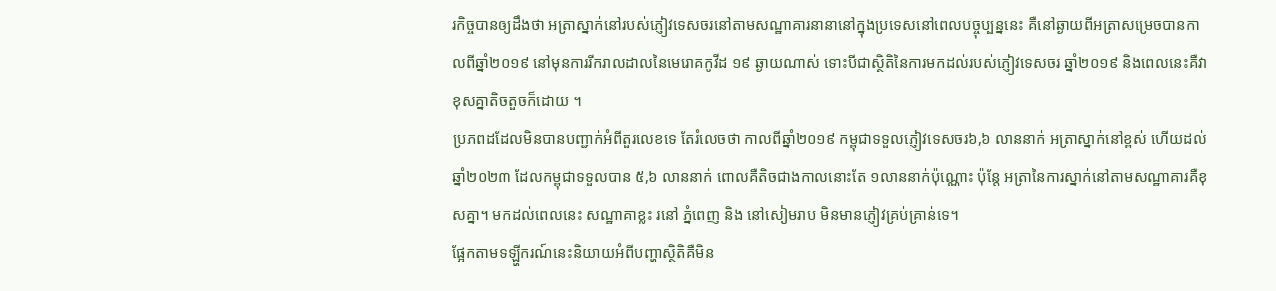រកិច្ចបានឲ្យដឹងថា អត្រាស្នាក់នៅរបស់ភ្ញៀវទេសចរនៅតាមសណ្ឋាគារនានានៅក្នុងប្រទេសនៅពេលបច្ចុប្បន្ននេះ គឺនៅឆ្ងាយពីអត្រាសម្រេចបានកាលពីឆ្នាំ២០១៩ នៅមុនការរីករាលដាលនៃមេរោគកូវីដ ១៩ ឆ្ងាយណាស់ ទោះបីជាស្ថិតិនៃការមកដល់របស់ភ្ញៀវទេសចរ ឆ្នាំ២០១៩ និងពេលនេះគឺវាខុសគ្នាតិចតួចក៏ដោយ ។
ប្រភពដដែលមិនបានបញ្ជាក់អំពីតួរលេខទេ តែរំលេចថា កាលពីឆ្នាំ២០១៩ កម្ពុជាទទួលភ្ញៀវទេសចរ៦,៦ លាននាក់ អត្រាស្នាក់នៅខ្ពស់ ហើយដល់ ឆ្នាំ២០២៣ ដែលកម្ពុជាទទួលបាន ៥,៦ លាននាក់ ពោលគឺតិចជាងកាលនោះតែ ១លាននាក់ប៉ុណ្ណោះ ប៉ុន្តែ អត្រានៃការស្នាក់នៅតាមសណ្ឋាគារគឺខុសគ្នា។ មកដល់ពេលនេះ សណ្ឋាគាខ្លះ រនៅ ភ្នំពេញ និង នៅសៀមរាប មិនមានភ្ញៀវគ្រប់គ្រាន់ទេ។
ផ្អែកតាមទឡ្ហីករណ៍នេះនិយាយអំពីបញ្ហាស្ថិតិគឺមិន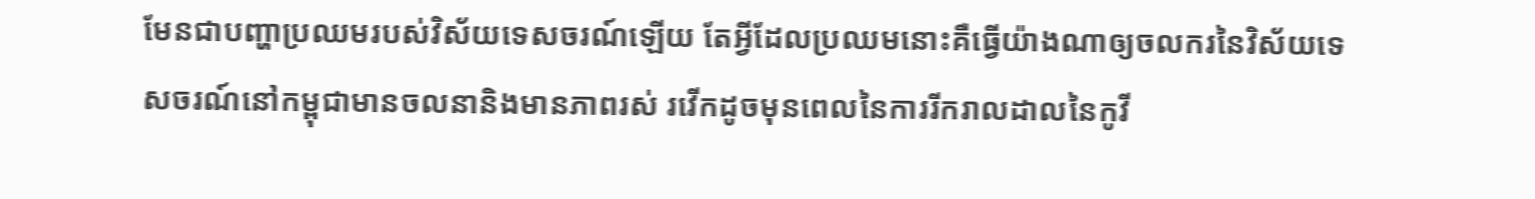មែនជាបញ្ហាប្រឈមរបស់វិស័យទេសចរណ៍ឡើយ តែអ្វីដែលប្រឈមនោះគឺធ្វើយ៉ាងណាឲ្យចលករនៃវិស័យទេសចរណ៍នៅកម្ពុជាមានចលនានិងមានភាពរស់ រវើកដូចមុនពេលនៃការរីករាលដាលនៃកូវី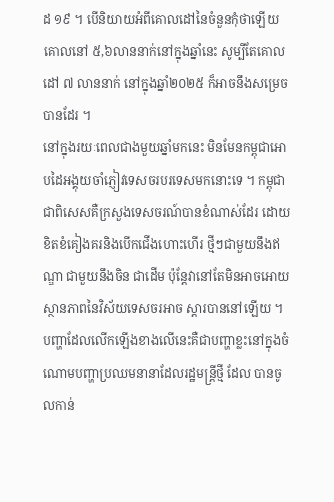ដ ១៩ ។ បើនិយាយអំពីគោលដៅនៃចំនួនកុំថាឡើយ គោលនៅ ៥,៦លាននាក់នៅក្នុងឆ្នាំនេះ សូម្បីតែគោលដៅ ៧ លាននាក់ នៅក្នុងឆ្នាំ២០២៥ ក៏អាចនឹងសម្រេច បានដែរ ។
នៅក្នុងរយៈពេលជាងមួយឆ្នាំមកនេះ មិនមែនកម្ពុជាអោបដៃអង្គុយចាំភ្ញៀវទេសចរបរទេសមកនោះទេ ។ កម្ពុជាជាពិសេសគឺក្រសួងទេសចរណ៍បានខំណាស់ដែរ ដោយខិតខំគៀងគរនិងបើកជើងហោះហើរ ថ្មីៗជាមួយនឹងឥណ្ឌា ជាមួយនឹងចិន ជាដើម ប៉ុន្តែវានៅតែមិនអាចអោយស្ថានភាពនៃវិស័យទេសចរអាច ស្តារបាននៅឡើយ ។
បញ្ហាដែលលើកឡើងខាងលើនេះគឺជាបញ្ហាខ្លះនៅក្នុងចំណោមបញ្ហាប្រឈមនានាដែលរដ្ឋមន្ត្រីថ្មី ដែល បានចូលកាន់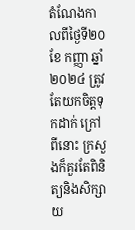តំណែងកាលពីថ្ងៃទី២០ ខែ កញ្ញា ឆ្នាំ២០២៤ ត្រូវតែយកចិត្តទុកដាក់ ក្រៅពីនោះ ក្រសួងក៏គួរតែពិនិត្យនិងសិក្សាយ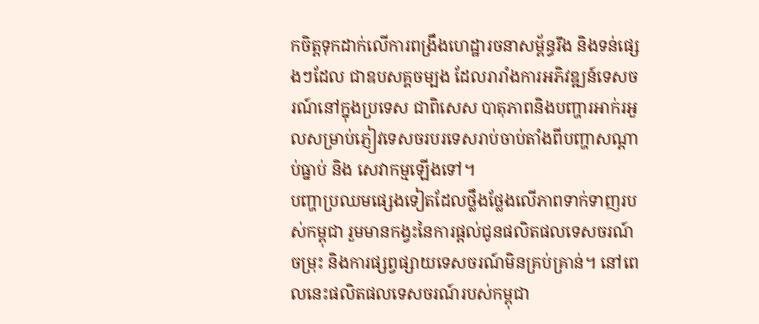កចិត្តទុកដាក់លើការពង្រឹងហេដ្ឋារចនាសម្ព័ន្ធរឹង និងទន់ផ្សេងៗដែល ជាឧបសគ្គចម្បង ដែលរារាំងការអភិវឌ្ឍន៍ទេសចរណ៍នៅក្នុងប្រទេស ជាពិសេស បាតុភាពនិងបញ្ហារអាក់រអួលសម្រាប់ភ្ញៀវទេសចរបរទេសរាប់ចាប់តាំងពីបញ្ហាសណ្តាប់ធ្នាប់ និង សេវាកម្មឡើងទៅ។
បញ្ហាប្រឈមផ្សេងទៀតដែលថ្លឹងថ្លែងលើភាពទាក់ទាញរបស់កម្ពុជា រួមមានកង្វះនៃការផ្តល់ជូនផលិតផលទេសចរណ៍ចម្រុះ និងការផ្សព្វផ្សាយទេសចរណ៍មិនគ្រប់គ្រាន់។ នៅពេលនេះផលិតផលទេសចរណ៍របស់កម្ពុជា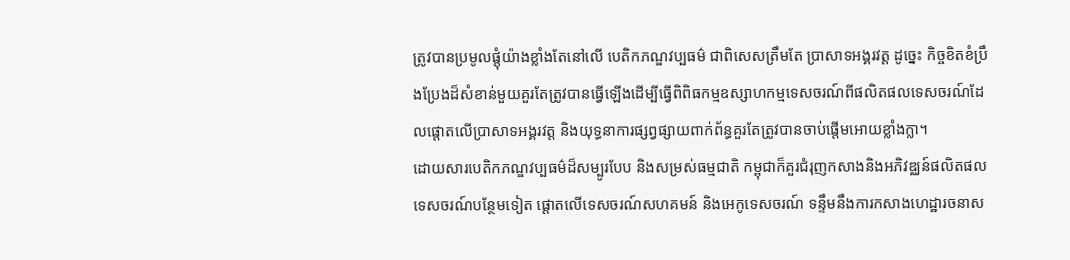ត្រូវបានប្រមូលផ្តុំយ៉ាងខ្លាំងតែនៅលើ បេតិកភណ្ឌវប្បធម៌ ជាពិសេសត្រឹមតែ ប្រាសាទអង្គរវត្ត ដូច្នេះ កិច្ចខិតខំប្រឹងប្រែងដ៏សំខាន់មួយគួរតែត្រូវបានធ្វើឡើងដើម្បីធ្វើពិពិធកម្មឧស្សាហកម្មទេសចរណ៍ពីផលិតផលទេសចរណ៍ដែលផ្តោតលើប្រាសាទអង្គរវត្ត និងយុទ្ធនាការផ្សព្វផ្សាយពាក់ព័ន្ធគួរតែត្រូវបានចាប់ផ្តើមអោយខ្លាំងក្លា។
ដោយសារបេតិកភណ្ឌវប្បធម៌ដ៏សម្បូរបែប និងសម្រស់ធម្មជាតិ កម្ពុជាក៏គួរជំរុញកសាងនិងអភិវឌ្ឈន៍ផលិតផលទេសចរណ៍បន្ថែមទៀត ផ្តោតលើទេសចរណ៍សហគមន៍ និងអេកូទេសចរណ៍ ទន្ទឹមនឹងការកសាងហេដ្ឋារចនាស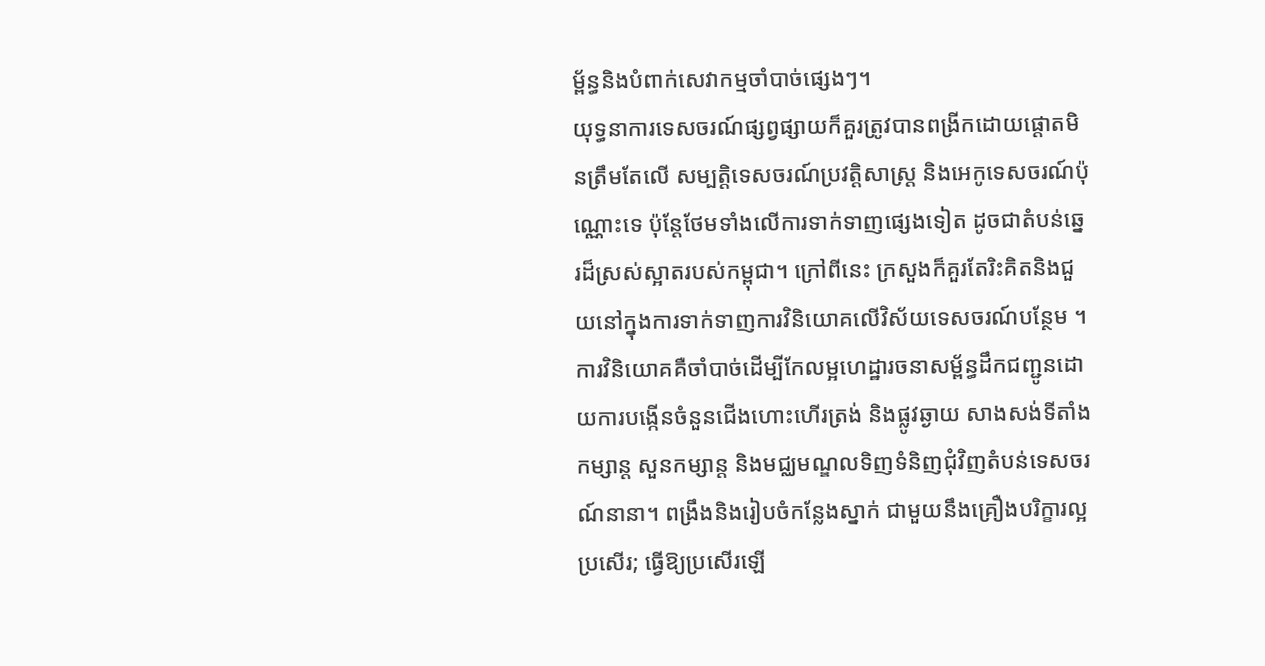ម្ព័ន្ធនិងបំពាក់សេវាកម្មចាំបាច់ផ្សេងៗ។
យុទ្ធនាការទេសចរណ៍ផ្សព្វផ្សាយក៏គួរត្រូវបានពង្រីកដោយផ្តោតមិនត្រឹមតែលើ សម្បត្តិទេសចរណ៍ប្រវត្តិសាស្ត្រ និងអេកូទេសចរណ៍ប៉ុណ្ណោះទេ ប៉ុន្តែថែមទាំងលើការទាក់ទាញផ្សេងទៀត ដូចជាតំបន់ឆ្នេរដ៏ស្រស់ស្អាតរបស់កម្ពុជា។ ក្រៅពីនេះ ក្រសួងក៏គួរតែរិះគិតនិងជួយនៅក្នុងការទាក់ទាញការវិនិយោគលើវិស័យទេសចរណ៍បន្ថែម ។
ការវិនិយោគគឺចាំបាច់ដើម្បីកែលម្អហេដ្ឋារចនាសម្ព័ន្ធដឹកជញ្ជូនដោយការបង្កើនចំនួនជើងហោះហើរត្រង់ និងផ្លូវឆ្ងាយ សាងសង់ទីតាំងកម្សាន្ត សួនកម្សាន្ត និងមជ្ឈមណ្ឌលទិញទំនិញជុំវិញតំបន់ទេសចរណ៍នានា។ ពង្រឹងនិងរៀបចំកន្លែងស្នាក់ ជាមួយនឹងគ្រឿងបរិក្ខារល្អប្រសើរ; ធ្វើឱ្យប្រសើរឡើ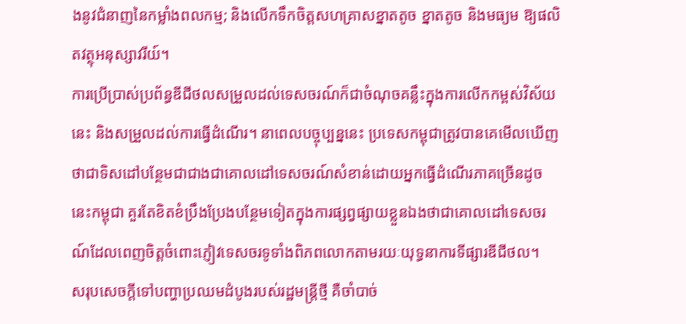ងនូវជំនាញនៃកម្លាំងពលកម្ម; និងលើកទឹកចិត្តសហគ្រាសខ្នាតតូច ខ្នាតតូច និងមធ្យម ឱ្យផលិតវត្ថុអនុស្សាវរីយ៍។
ការប្រើប្រាស់ប្រព័ន្ធឌីជីថលសម្រួលដល់ទេសចរណ៍ក៏ជាចំណុចគន្លឹះក្នុងការលើកកម្ពស់វិស័យនេះ និងសម្រួលដល់ការធ្វើដំណើរ។ នាពេលបច្ចុប្បន្ននេះ ប្រទេសកម្ពុជាត្រូវបានគេមើលឃើញថាជាទិសដៅបន្ថែមជាជាងជាគោលដៅទេសចរណ៍សំខាន់ដោយអ្នកធ្វើដំណើរភាគច្រើនដូចនេះកម្ពុជា គួរតែខិតខំប្រឹងប្រែងបន្ថែមទៀតក្នុងការផ្សព្វផ្សាយខ្លួនឯងថាជាគោលដៅទេសចរណ៍ដែលពេញចិត្តចំពោះភ្ញៀវទេសចរទូទាំងពិភពលោកតាមរយៈយុទ្ធនាការទីផ្សារឌីជីថល។
សរុបសេចក្តីទៅបញ្ហាប្រឈមដំបូងរបស់រដ្ឋមន្ត្រីថ្មី គឺចាំបាច់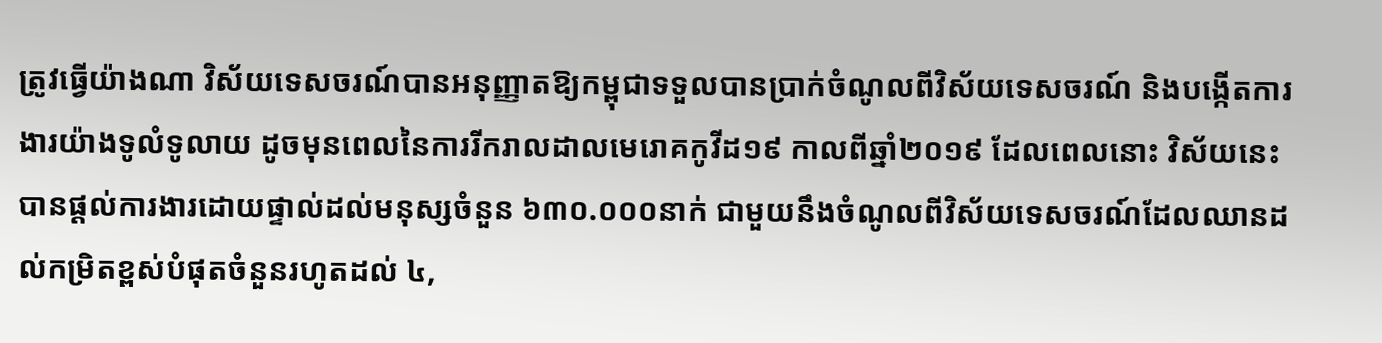ត្រូវធ្វើយ៉ាងណា វិស័យទេសចរណ៍បានអនុញ្ញាតឱ្យកម្ពុជាទទួលបានប្រាក់ចំណូលពីវិស័យទេសចរណ៍ និងបង្កើតការងារយ៉ាងទូលំទូលាយ ដូចមុនពេលនៃការរីករាលដាលមេរោគកូវីដ១៩ កាលពីឆ្នាំ២០១៩ ដែលពេលនោះ វិស័យនេះបានផ្តល់ការងារដោយផ្ទាល់ដល់មនុស្សចំនួន ៦៣០.០០០នាក់ ជាមួយនឹងចំណូលពីវិស័យទេសចរណ៍ដែលឈានដល់កម្រិតខ្ពស់បំផុតចំនួនរហូតដល់ ៤,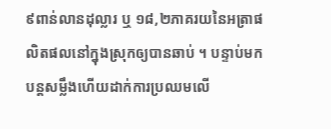៩ពាន់លានដុល្លារ ឬ ១៨,២ភាគរយនៃអត្រាផលិតផលនៅក្នុងស្រុកឲ្យបានឆាប់ ។ បន្ទាប់មកបន្តសម្លឹងហើយដាក់ការប្រឈមលើ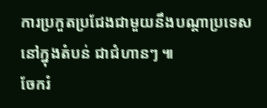ការប្រកួតប្រជែងជាមួយនឹងបណ្តាប្រទេសនៅក្នុងតំបន់ ជាជំហានៗ ៕
ចែករំ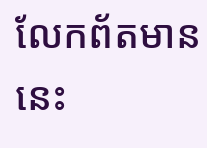លែកព័តមាននេះ